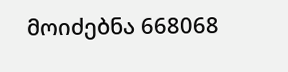მოიძებნა 668068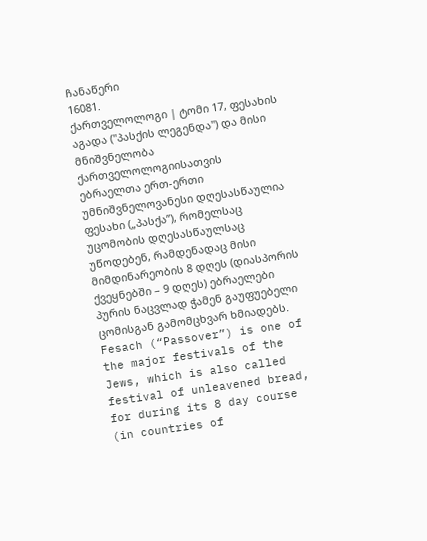ჩანაწერი
16081.
ქართველოლოგი | ტომი 17, ფესახის აგადა ("პასქის ლეგენდა") და მისი მნიშვნელობა ქართველოლოგიისათვის
ებრაელთა ერთ-ერთი უმნიშვნელოვანესი დღესასწაულია ფესახი („პასქა”), რომელსაც უცომობის დღესასწაულსაც უწოდებენ, რამდენადაც მისი მიმდინარეობის 8 დღეს (დიასპორის ქვეყნებში – 9 დღეს) ებრაელები პურის ნაცვლად ჭამენ გაუფუებელი ცომისგან გამომცხვარ ხმიადებს.
Fesach (“Passover”) is one of the major festivals of the Jews, which is also called festival of unleavened bread, for during its 8 day course (in countries of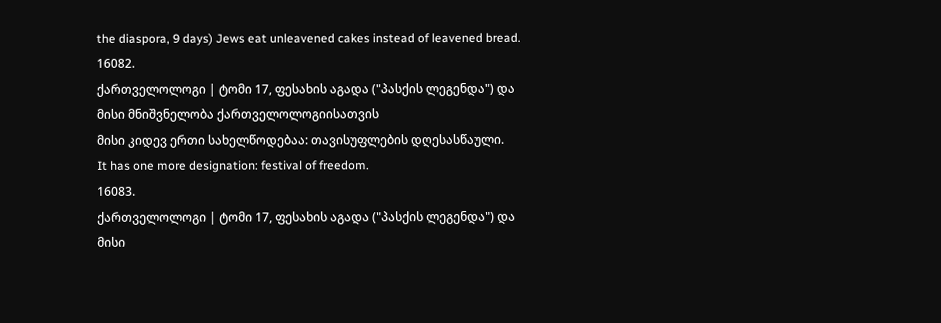the diaspora, 9 days) Jews eat unleavened cakes instead of leavened bread.
16082.
ქართველოლოგი | ტომი 17, ფესახის აგადა ("პასქის ლეგენდა") და მისი მნიშვნელობა ქართველოლოგიისათვის
მისი კიდევ ერთი სახელწოდებაა: თავისუფლების დღესასწაული.
It has one more designation: festival of freedom.
16083.
ქართველოლოგი | ტომი 17, ფესახის აგადა ("პასქის ლეგენდა") და მისი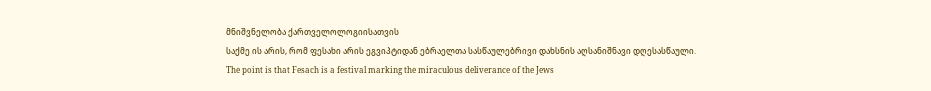მნიშვნელობა ქართველოლოგიისათვის
საქმე ის არის, რომ ფესახი არის ეგვიპტიდან ებრაელთა სასწაულებრივი დახსნის აღსანიშნავი დღესასწაული.
The point is that Fesach is a festival marking the miraculous deliverance of the Jews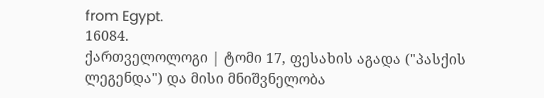from Egypt.
16084.
ქართველოლოგი | ტომი 17, ფესახის აგადა ("პასქის ლეგენდა") და მისი მნიშვნელობა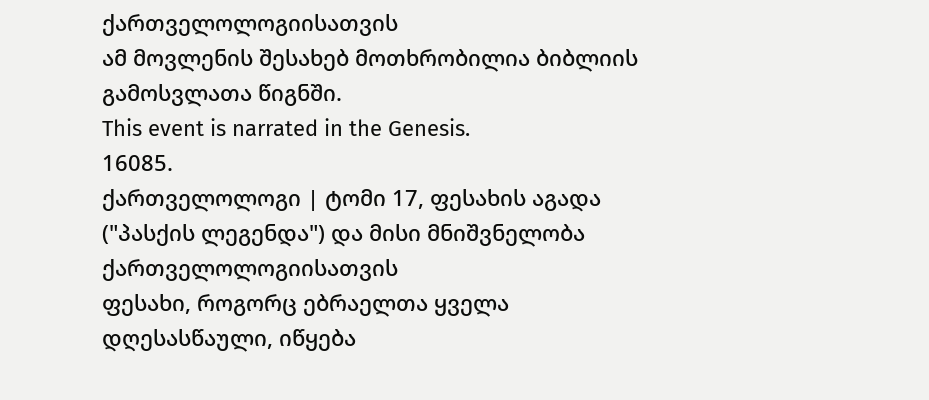ქართველოლოგიისათვის
ამ მოვლენის შესახებ მოთხრობილია ბიბლიის გამოსვლათა წიგნში.
This event is narrated in the Genesis.
16085.
ქართველოლოგი | ტომი 17, ფესახის აგადა ("პასქის ლეგენდა") და მისი მნიშვნელობა ქართველოლოგიისათვის
ფესახი, როგორც ებრაელთა ყველა დღესასწაული, იწყება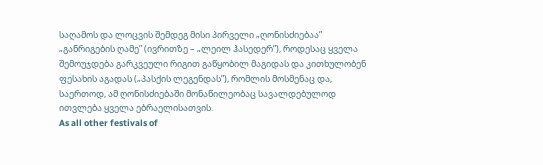საღამოს და ლოცვის შემდეგ მისი პირველი „ღონისძიებაა” „განრიგების ღამე” (ივრითზე – „ლეილ ჰასედერ”), როდესაც ყველა შემოუჯდება გარკვეული რიგით გაწყობილ მაგიდას და კითხულობენ ფესახის აგადას („პასქის ლეგენდას”), რომლის მოსმენაც და, საერთოდ, ამ ღონისძიებაში მონაწილეობაც სავალდებულოდ ითვლება ყველა ებრაელისათვის.
As all other festivals of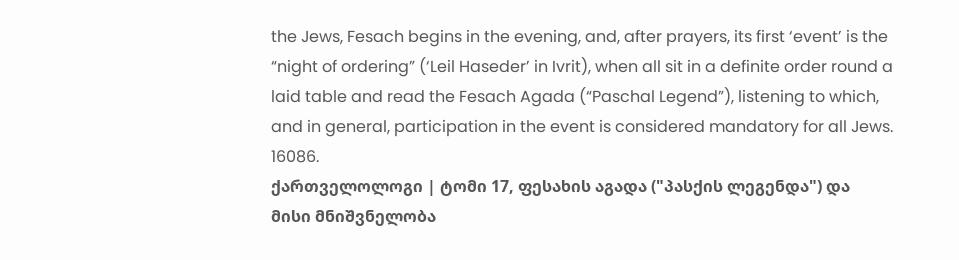the Jews, Fesach begins in the evening, and, after prayers, its first ‘event’ is the “night of ordering” (‘Leil Haseder’ in Ivrit), when all sit in a definite order round a laid table and read the Fesach Agada (“Paschal Legend”), listening to which, and in general, participation in the event is considered mandatory for all Jews.
16086.
ქართველოლოგი | ტომი 17, ფესახის აგადა ("პასქის ლეგენდა") და მისი მნიშვნელობა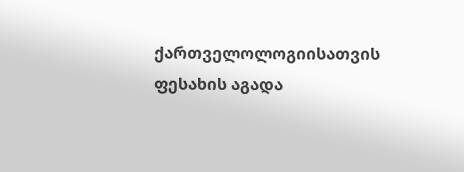ქართველოლოგიისათვის
ფესახის აგადა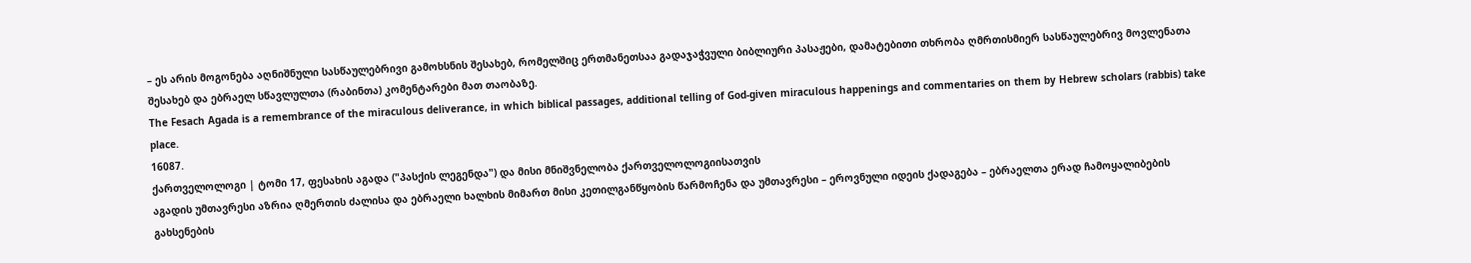– ეს არის მოგონება აღნიშნული სასწაულებრივი გამოხსნის შესახებ, რომელშიც ერთმანეთსაა გადაჯაჭვული ბიბლიური პასაჟები, დამატებითი თხრობა ღმრთისმიერ სასწაულებრივ მოვლენათა შესახებ და ებრაელ სწავლულთა (რაბინთა) კომენტარები მათ თაობაზე.
The Fesach Agada is a remembrance of the miraculous deliverance, in which biblical passages, additional telling of God-given miraculous happenings and commentaries on them by Hebrew scholars (rabbis) take place.
16087.
ქართველოლოგი | ტომი 17, ფესახის აგადა ("პასქის ლეგენდა") და მისი მნიშვნელობა ქართველოლოგიისათვის
აგადის უმთავრესი აზრია ღმერთის ძალისა და ებრაელი ხალხის მიმართ მისი კეთილგანწყობის წარმოჩენა და უმთავრესი – ეროვნული იდეის ქადაგება – ებრაელთა ერად ჩამოყალიბების გახსენების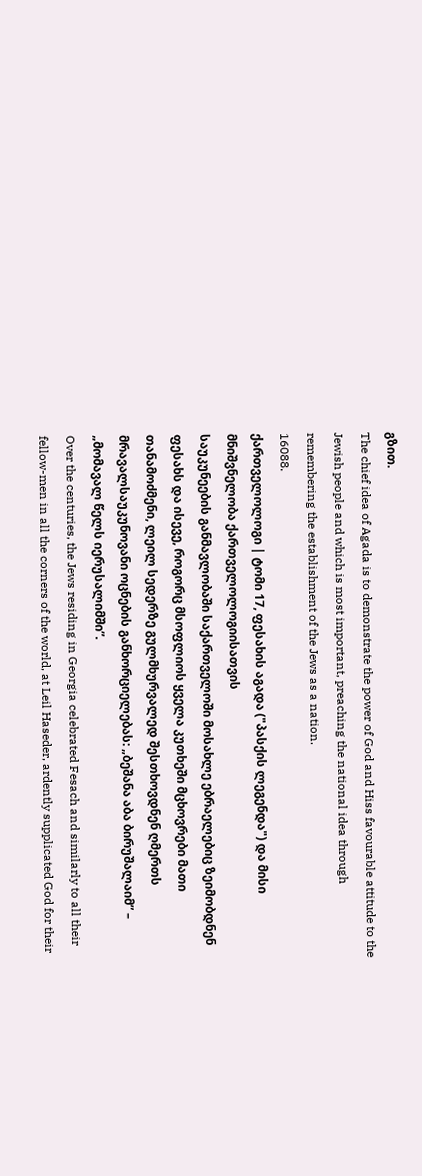გზით.
The chief idea of Agada is to demonstrate the power of God and Hiss favourable attitude to the Jewish people and which is most important, preaching the national idea through remembering the establishment of the Jews as a nation.
16088.
ქართველოლოგი | ტომი 17, ფესახის აგადა ("პასქის ლეგენდა") და მისი მნიშვნელობა ქართველოლოგიისათვის
საუკუნეების განმავლობაში საქართველოში მოსახლე ებრაელებიც ზეიმობდნენ ფესახს და ისევე, როგორც მსოფლიოს ყველა კუთხეში მცხოვრები მათი თანამოძმენი, ლეილ სედერზე გულმხურვალედ შესთხოვდნენ ღმერთს მრავალსაუკუნოვანი ოცნების განხორციელებას: „ბეშანა აბა ბირუშალაიმ” – „მომავალ წელს იერუსალიმში”.
Over the centuries, the Jews residing in Georgia celebrated Fesach and similarly to all their fellow-men in all the corners of the world, at Leil Haseder, ardently supplicated God for their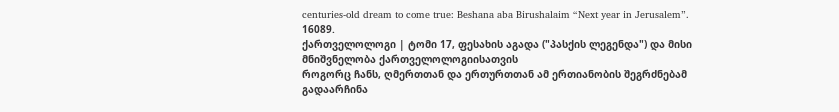centuries-old dream to come true: Beshana aba Birushalaim “Next year in Jerusalem”.
16089.
ქართველოლოგი | ტომი 17, ფესახის აგადა ("პასქის ლეგენდა") და მისი მნიშვნელობა ქართველოლოგიისათვის
როგორც ჩანს, ღმერთთან და ერთურთთან ამ ერთიანობის შეგრძნებამ გადაარჩინა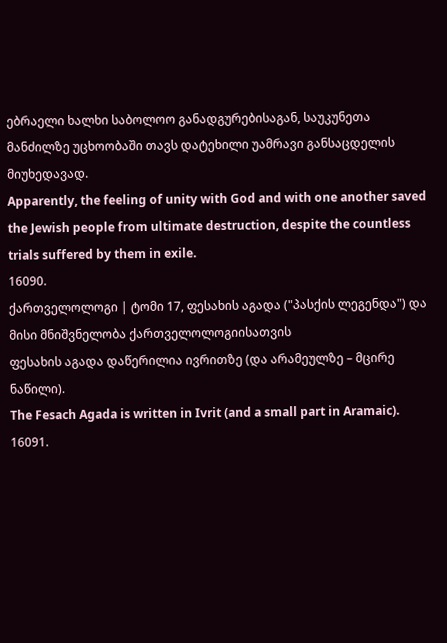ებრაელი ხალხი საბოლოო განადგურებისაგან, საუკუნეთა მანძილზე უცხოობაში თავს დატეხილი უამრავი განსაცდელის მიუხედავად.
Apparently, the feeling of unity with God and with one another saved the Jewish people from ultimate destruction, despite the countless trials suffered by them in exile.
16090.
ქართველოლოგი | ტომი 17, ფესახის აგადა ("პასქის ლეგენდა") და მისი მნიშვნელობა ქართველოლოგიისათვის
ფესახის აგადა დაწერილია ივრითზე (და არამეულზე – მცირე ნაწილი).
The Fesach Agada is written in Ivrit (and a small part in Aramaic).
16091.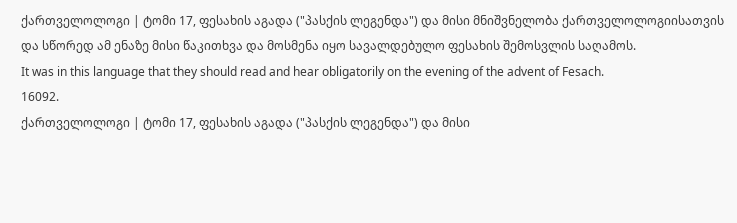ქართველოლოგი | ტომი 17, ფესახის აგადა ("პასქის ლეგენდა") და მისი მნიშვნელობა ქართველოლოგიისათვის
და სწორედ ამ ენაზე მისი წაკითხვა და მოსმენა იყო სავალდებულო ფესახის შემოსვლის საღამოს.
It was in this language that they should read and hear obligatorily on the evening of the advent of Fesach.
16092.
ქართველოლოგი | ტომი 17, ფესახის აგადა ("პასქის ლეგენდა") და მისი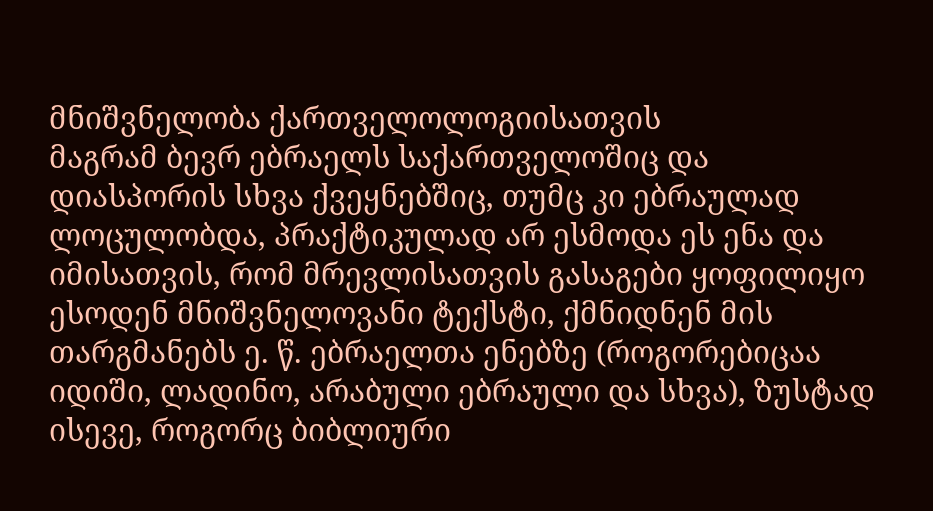მნიშვნელობა ქართველოლოგიისათვის
მაგრამ ბევრ ებრაელს საქართველოშიც და დიასპორის სხვა ქვეყნებშიც, თუმც კი ებრაულად ლოცულობდა, პრაქტიკულად არ ესმოდა ეს ენა და იმისათვის, რომ მრევლისათვის გასაგები ყოფილიყო ესოდენ მნიშვნელოვანი ტექსტი, ქმნიდნენ მის თარგმანებს ე. წ. ებრაელთა ენებზე (როგორებიცაა იდიში, ლადინო, არაბული ებრაული და სხვა), ზუსტად ისევე, როგორც ბიბლიური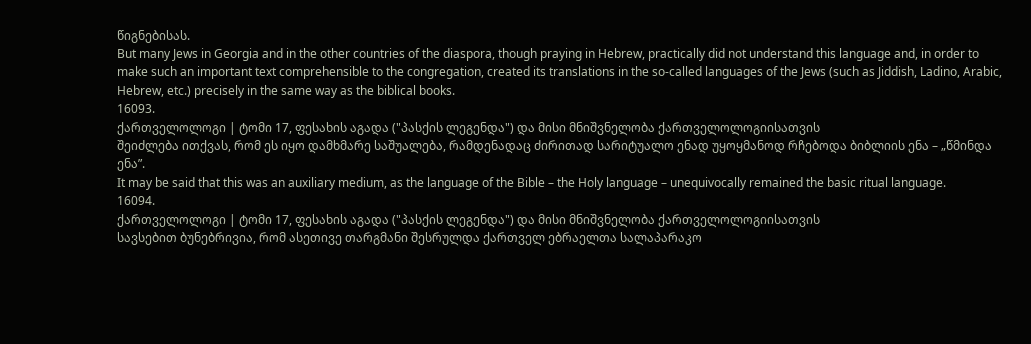წიგნებისას.
But many Jews in Georgia and in the other countries of the diaspora, though praying in Hebrew, practically did not understand this language and, in order to make such an important text comprehensible to the congregation, created its translations in the so-called languages of the Jews (such as Jiddish, Ladino, Arabic, Hebrew, etc.) precisely in the same way as the biblical books.
16093.
ქართველოლოგი | ტომი 17, ფესახის აგადა ("პასქის ლეგენდა") და მისი მნიშვნელობა ქართველოლოგიისათვის
შეიძლება ითქვას, რომ ეს იყო დამხმარე საშუალება, რამდენადაც ძირითად სარიტუალო ენად უყოყმანოდ რჩებოდა ბიბლიის ენა – „წმინდა ენა”.
It may be said that this was an auxiliary medium, as the language of the Bible – the Holy language – unequivocally remained the basic ritual language.
16094.
ქართველოლოგი | ტომი 17, ფესახის აგადა ("პასქის ლეგენდა") და მისი მნიშვნელობა ქართველოლოგიისათვის
სავსებით ბუნებრივია, რომ ასეთივე თარგმანი შესრულდა ქართველ ებრაელთა სალაპარაკო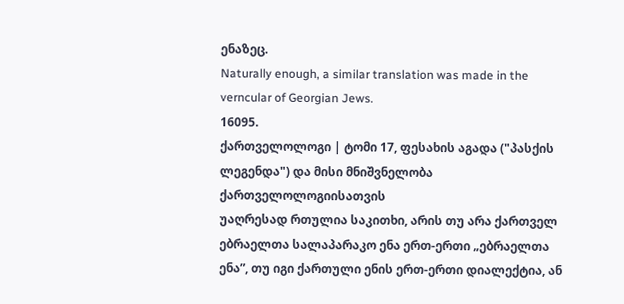ენაზეც.
Naturally enough, a similar translation was made in the verncular of Georgian Jews.
16095.
ქართველოლოგი | ტომი 17, ფესახის აგადა ("პასქის ლეგენდა") და მისი მნიშვნელობა ქართველოლოგიისათვის
უაღრესად რთულია საკითხი, არის თუ არა ქართველ ებრაელთა სალაპარაკო ენა ერთ-ერთი „ებრაელთა ენა”, თუ იგი ქართული ენის ერთ-ერთი დიალექტია, ან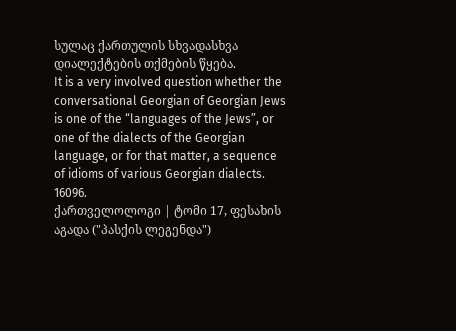სულაც ქართულის სხვადასხვა დიალექტების თქმების წყება.
It is a very involved question whether the conversational Georgian of Georgian Jews is one of the “languages of the Jews”, or one of the dialects of the Georgian language, or for that matter, a sequence of idioms of various Georgian dialects.
16096.
ქართველოლოგი | ტომი 17, ფესახის აგადა ("პასქის ლეგენდა")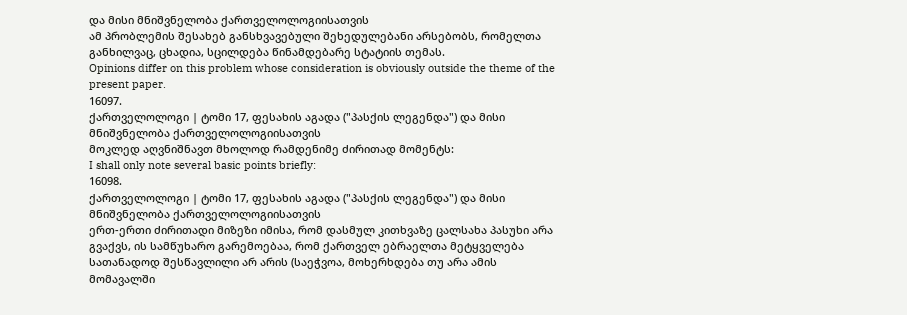და მისი მნიშვნელობა ქართველოლოგიისათვის
ამ პრობლემის შესახებ განსხვავებული შეხედულებანი არსებობს, რომელთა განხილვაც, ცხადია, სცილდება წინამდებარე სტატიის თემას.
Opinions differ on this problem whose consideration is obviously outside the theme of the present paper.
16097.
ქართველოლოგი | ტომი 17, ფესახის აგადა ("პასქის ლეგენდა") და მისი მნიშვნელობა ქართველოლოგიისათვის
მოკლედ აღვნიშნავთ მხოლოდ რამდენიმე ძირითად მომენტს:
I shall only note several basic points briefly:
16098.
ქართველოლოგი | ტომი 17, ფესახის აგადა ("პასქის ლეგენდა") და მისი მნიშვნელობა ქართველოლოგიისათვის
ერთ-ერთი ძირითადი მიზეზი იმისა, რომ დასმულ კითხვაზე ცალსახა პასუხი არა გვაქვს, ის სამწუხარო გარემოებაა, რომ ქართველ ებრაელთა მეტყველება სათანადოდ შესწავლილი არ არის (საეჭვოა, მოხერხდება თუ არა ამის მომავალში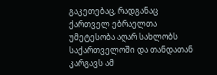გაკეთებაც, რადგანაც ქართველ ებრაელთა უმეტესობა აღარ სახლობს საქართველოში და თანდათან კარგავს ამ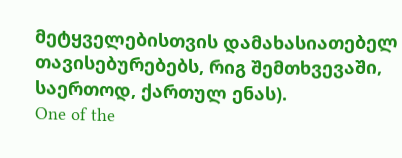მეტყველებისთვის დამახასიათებელ თავისებურებებს, რიგ შემთხვევაში, საერთოდ, ქართულ ენას).
One of the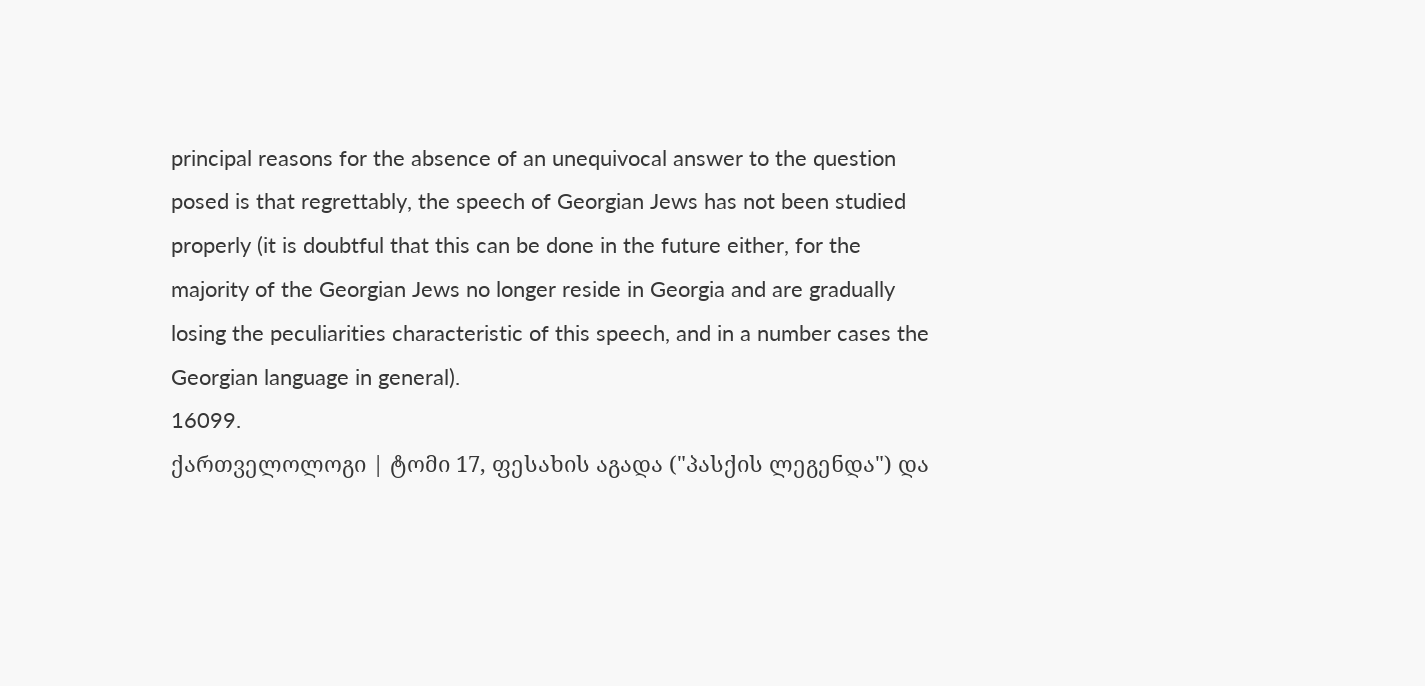principal reasons for the absence of an unequivocal answer to the question posed is that regrettably, the speech of Georgian Jews has not been studied properly (it is doubtful that this can be done in the future either, for the majority of the Georgian Jews no longer reside in Georgia and are gradually losing the peculiarities characteristic of this speech, and in a number cases the Georgian language in general).
16099.
ქართველოლოგი | ტომი 17, ფესახის აგადა ("პასქის ლეგენდა") და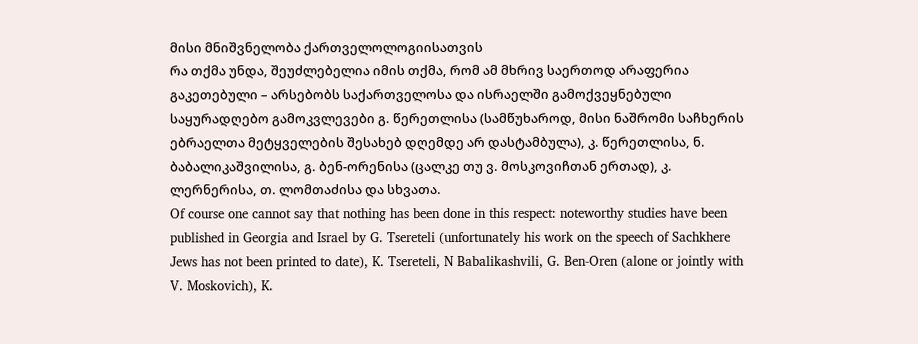მისი მნიშვნელობა ქართველოლოგიისათვის
რა თქმა უნდა, შეუძლებელია იმის თქმა, რომ ამ მხრივ საერთოდ არაფერია გაკეთებული – არსებობს საქართველოსა და ისრაელში გამოქვეყნებული საყურადღებო გამოკვლევები გ. წერეთლისა (სამწუხაროდ, მისი ნაშრომი საჩხერის ებრაელთა მეტყველების შესახებ დღემდე არ დასტამბულა), კ. წერეთლისა, ნ. ბაბალიკაშვილისა, გ. ბენ-ორენისა (ცალკე თუ ვ. მოსკოვიჩთან ერთად), კ. ლერნერისა, თ. ლომთაძისა და სხვათა.
Of course one cannot say that nothing has been done in this respect: noteworthy studies have been published in Georgia and Israel by G. Tsereteli (unfortunately his work on the speech of Sachkhere Jews has not been printed to date), K. Tsereteli, N Babalikashvili, G. Ben-Oren (alone or jointly with V. Moskovich), K.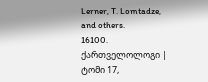Lerner, T. Lomtadze, and others.
16100.
ქართველოლოგი | ტომი 17,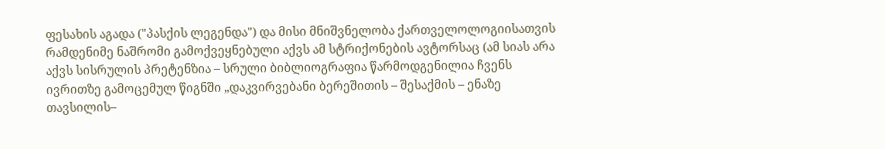ფესახის აგადა ("პასქის ლეგენდა") და მისი მნიშვნელობა ქართველოლოგიისათვის
რამდენიმე ნაშრომი გამოქვეყნებული აქვს ამ სტრიქონების ავტორსაც (ამ სიას არა აქვს სისრულის პრეტენზია – სრული ბიბლიოგრაფია წარმოდგენილია ჩვენს ივრითზე გამოცემულ წიგნში „დაკვირვებანი ბერეშითის – შესაქმის – ენაზე თავსილის–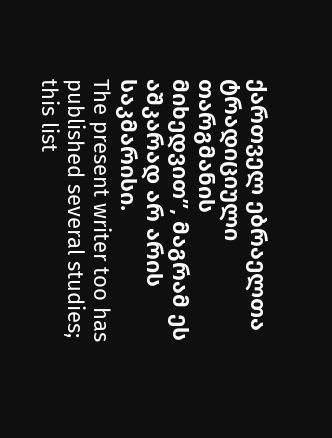ქართველ ებრაელთა ტრადიციული თარგმანის მიხედვით”, მაგრამ ეს აშკარად არ არის საკმარისი.
The present writer too has published several studies; this list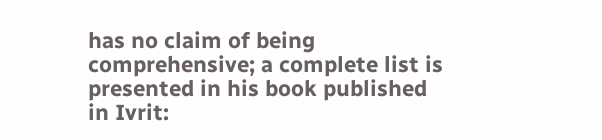has no claim of being comprehensive; a complete list is presented in his book published in Ivrit: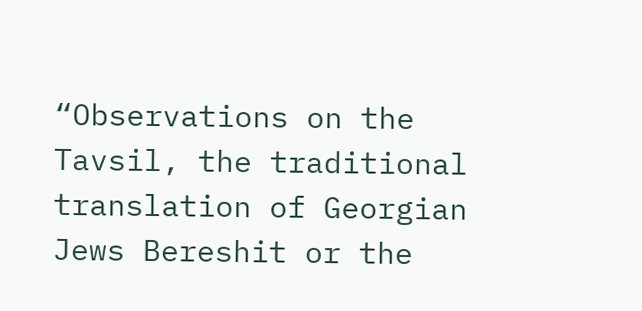“Observations on the Tavsil, the traditional translation of Georgian Jews Bereshit or the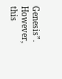Genesis”. However, this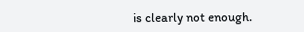is clearly not enough.